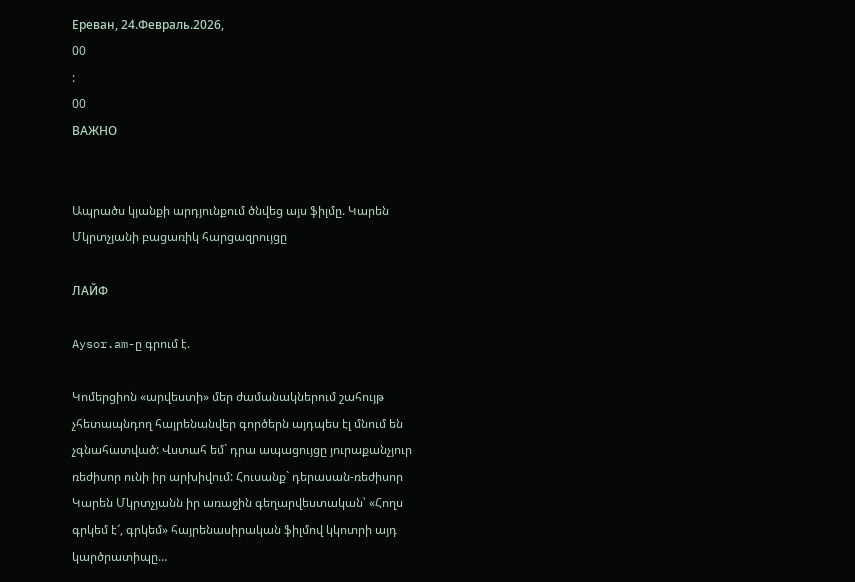Ереван, 24.Февраль.2026,
00
:
00
ВАЖНО


Ապրածս կյանքի արդյունքում ծնվեց այս ֆիլմը. Կարեն Մկրտչյանի բացառիկ հարցազրույցը

ЛАЙФ

Aysor.am-ը գրում է.

Կոմերցիոն «արվեստի» մեր ժամանակներում շահույթ չհետապնդող հայրենանվեր գործերն այդպես էլ մնում են չգնահատված: Վստահ եմ` դրա ապացույցը յուրաքանչյուր ռեժիսոր ունի իր արխիվում: Հուսանք` դերասան-ռեժիսոր Կարեն Մկրտչյանն իր առաջին գեղարվեստական՝ «Հողս գրկեմ է՜, գրկեմ» հայրենասիրական ֆիլմով կկոտրի այդ կարծրատիպը…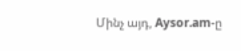Մինչ այդ, Aysor.am-ը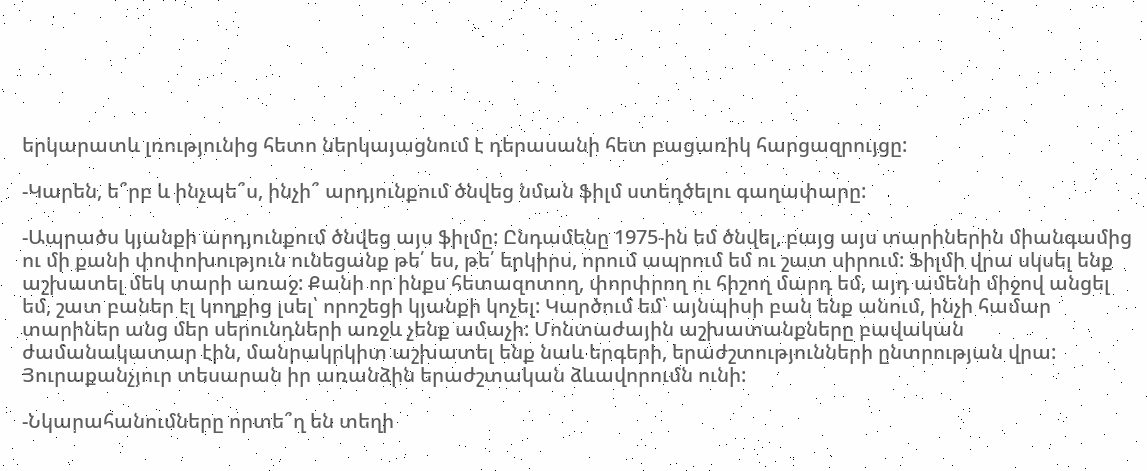երկարատև լռությունից հետո ներկայացնում է դերասանի հետ բացառիկ հարցազրույցը:

-Կարեն, ե՞րբ և ինչպե՞ս, ինչի՞ արդյունքում ծնվեց նման ֆիլմ ստեղծելու գաղափարը:

-Ապրածս կյանքի արդյունքում ծնվեց այս ֆիլմը: Ընդամենը 1975-ին եմ ծնվել, բայց այս տարիներին միանգամից ու մի քանի փոփոխություն ունեցանք թե՛ ես, թե՛ երկիրս, որում ապրում եմ ու շատ սիրում: Ֆիլմի վրա սկսել ենք աշխատել մեկ տարի առաջ: Քանի որ ինքս հետազոտող, փորփրող ու հիշող մարդ եմ, այդ ամենի միջով անցել եմ, շատ բաներ էլ կողքից լսել՝ որոշեցի կյանքի կոչել: Կարծում եմ՝ այնպիսի բան ենք անում, ինչի համար տարիներ անց մեր սերունդների առջև չենք ամաչի: Մոնտաժային աշխատանքները բավական ժամանակատար էին, մանրակրկիտ աշխատել ենք նաև երգերի, երաժշտությունների ընտրության վրա: Յուրաքանչյուր տեսարան իր առանձին երաժշտական ձևավորումն ունի:

-Նկարահանումները որտե՞ղ են տեղի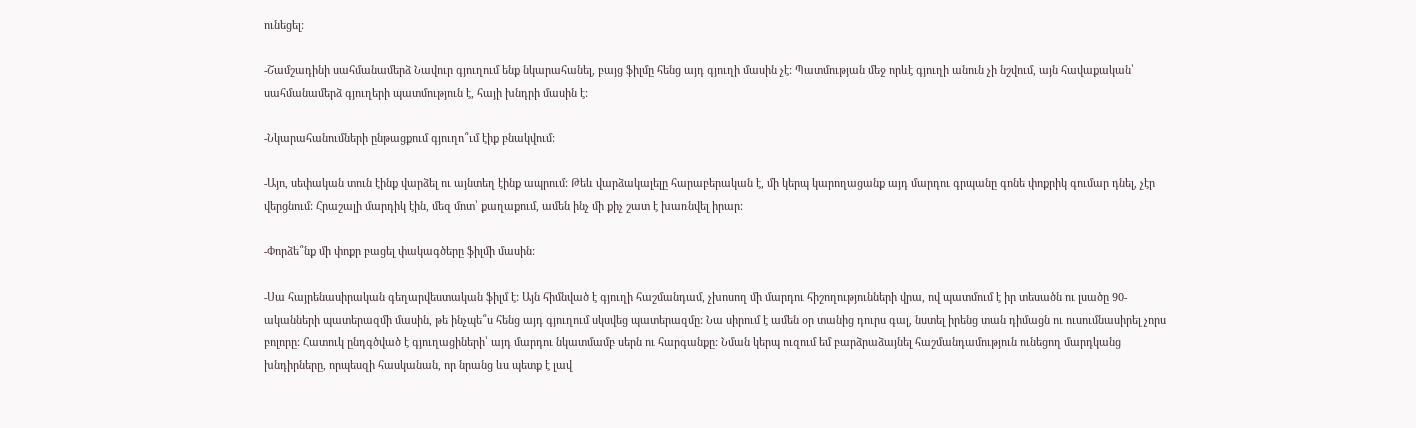ունեցել:

-Շամշադինի սահմանամերձ Նավուր գյուղում ենք նկարահանել, բայց ֆիլմը հենց այդ գյուղի մասին չէ: Պատմության մեջ որևէ գյուղի անուն չի նշվում, այն հավաքական՝ սահմանամերձ գյուղերի պատմություն է, հայի խնդրի մասին է:

-Նկարահանումների ընթացքում գյուղո՞ւմ էիք բնակվում:

-Այո, սեփական տուն էինք վարձել ու այնտեղ էինք ապրում: Թեև վարձակալելը հարաբերական է, մի կերպ կարողացանք այդ մարդու գրպանը գոնե փոքրիկ գումար դնել, չէր վերցնում: Հրաշալի մարդիկ էին, մեզ մոտ՝ քաղաքում, ամեն ինչ մի քիչ շատ է խառնվել իրար:

-Փորձե՞նք մի փոքր բացել փակագծերը ֆիլմի մասին:

-Սա հայրենասիրական գեղարվեստական ֆիլմ է: Այն հիմնված է գյուղի հաշմանդամ, չխոսող մի մարդու հիշողությունների վրա, ով պատմում է իր տեսածն ու լսածը 90-ականների պատերազմի մասին, թե ինչպե՞ս հենց այդ գյուղում սկսվեց պատերազմը: Նա սիրում է ամեն օր տանից դուրս գալ, նստել իրենց տան դիմացն ու ուսումնասիրել չորս բոլորը: Հատուկ ընդգծված է գյուղացիների՝ այդ մարդու նկատմամբ սերն ու հարգանքը: Նման կերպ ուզում եմ բարձրաձայնել հաշմանդամություն ունեցող մարդկանց խնդիրները, որպեսզի հասկանան, որ նրանց ևս պետք է լավ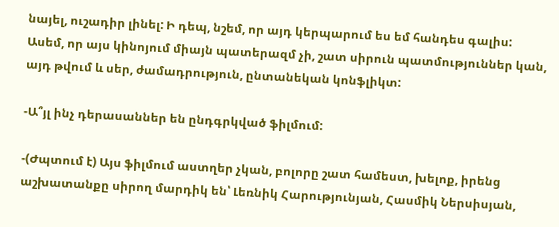նայել, ուշադիր լինել: Ի դեպ, նշեմ, որ այդ կերպարում ես եմ հանդես գալիս: Ասեմ, որ այս կինոյում միայն պատերազմ չի, շատ սիրուն պատմություններ կան, այդ թվում և սեր, ժամադրություն, ընտանեկան կոնֆլիկտ:

-Ա՞յլ ինչ դերասաններ են ընդգրկված ֆիլմում:

-(Ժպտում է) Այս ֆիլմում աստղեր չկան, բոլորը շատ համեստ, խելոք, իրենց աշխատանքը սիրող մարդիկ են՝ Լեռնիկ Հարությունյան, Հասմիկ Ներսիսյան,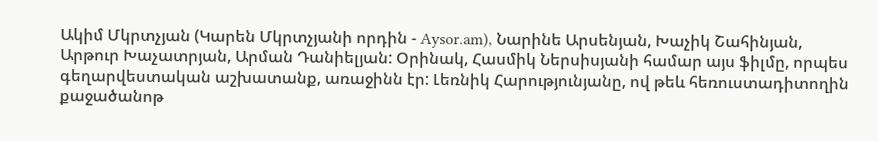Ակիմ Մկրտչյան (Կարեն Մկրտչյանի որդին - Aysor.am), Նարինե Արսենյան, Խաչիկ Շահինյան, Արթուր Խաչատրյան, Արման Դանիելյան: Օրինակ, Հասմիկ Ներսիսյանի համար այս ֆիլմը, որպես գեղարվեստական աշխատանք, առաջինն էր: Լեռնիկ Հարությունյանը, ով թեև հեռուստադիտողին քաջածանոթ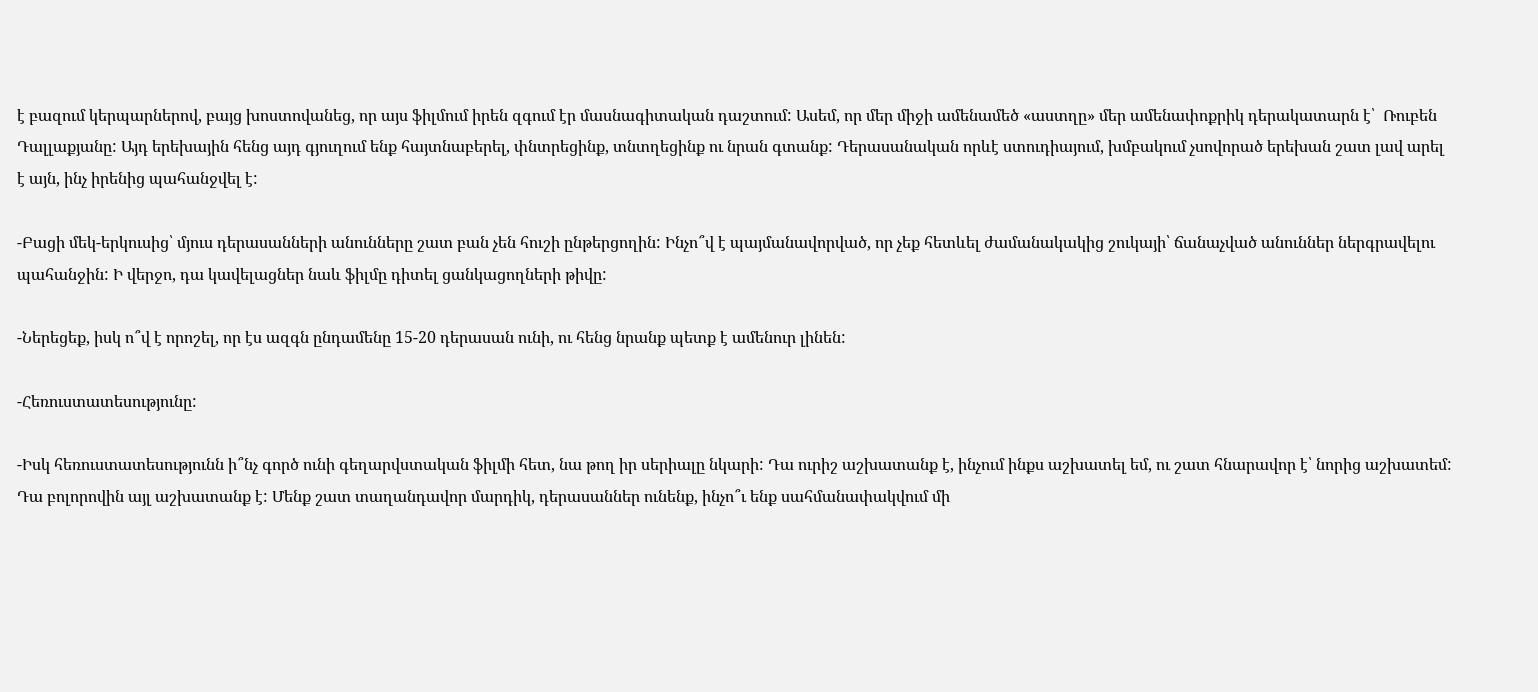է բազում կերպարներով, բայց խոստովանեց, որ այս ֆիլմում իրեն զգում էր մասնագիտական դաշտում: Ասեմ, որ մեր միջի ամենամեծ «աստղը» մեր ամենափոքրիկ դերակատարն է՝  Ռուբեն Դալլաքյանը: Այդ երեխային հենց այդ գյուղում ենք հայտնաբերել, փնտրեցինք, տնտղեցինք ու նրան գտանք: Դերասանական որևէ ստուդիայում, խմբակում չսովորած երեխան շատ լավ արել է այն, ինչ իրենից պահանջվել է:

-Բացի մեկ-երկուսից՝ մյուս դերասանների անունները շատ բան չեն հուշի ընթերցողին: Ինչո՞վ է պայմանավորված, որ չեք հետևել ժամանակակից շուկայի՝ ճանաչված անուններ ներգրավելու պահանջին: Ի վերջո, դա կավելացներ նաև ֆիլմը դիտել ցանկացողների թիվը:

-Ներեցեք, իսկ ո՞վ է որոշել, որ էս ազգն ընդամենը 15-20 դերասան ունի, ու հենց նրանք պետք է ամենուր լինեն:

-Հեռուստատեսությունը:

-Իսկ հեռուստատեսությունն ի՞նչ գործ ունի գեղարվստական ֆիլմի հետ, նա թող իր սերիալը նկարի: Դա ուրիշ աշխատանք է, ինչում ինքս աշխատել եմ, ու շատ հնարավոր է՝ նորից աշխատեմ: Դա բոլորովին այլ աշխատանք է: Մենք շատ տաղանդավոր մարդիկ, դերասաններ ունենք, ինչո՞ւ ենք սահմանափակվում մի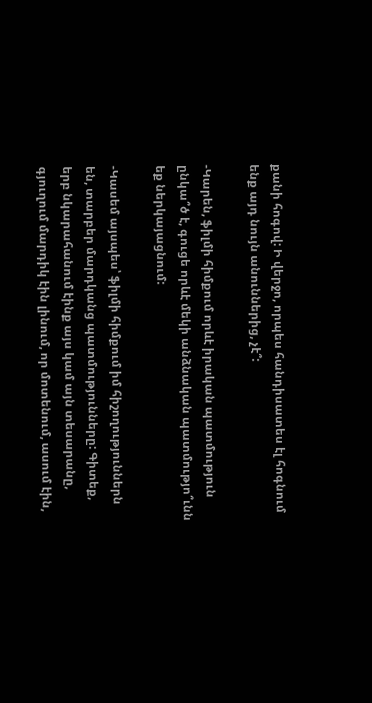քանի հոգով: Ի վերջո, որպես հանդիսատես էլ հոգնում ենք այդ նույն անուններից, չէ՞:

-Կարեն, ֆիլմի հիմքում որևէ իրական պատմություն ընկա՞ծ է, գուցե որևէ մեկի անձնական պատմությո՞ւնն եք ներկայացնում:

-Կասեմ այսպես՝ ֆիլմի հիմքում իմ հիշողություններն են, տարբեր մարդկանց պատմությունները: Գիտեք, երբ նկարահանում էինք այս կամ այն տեսարանը, գյուղում մարդիկ էին լինում, որ մոտենում, ասում էին,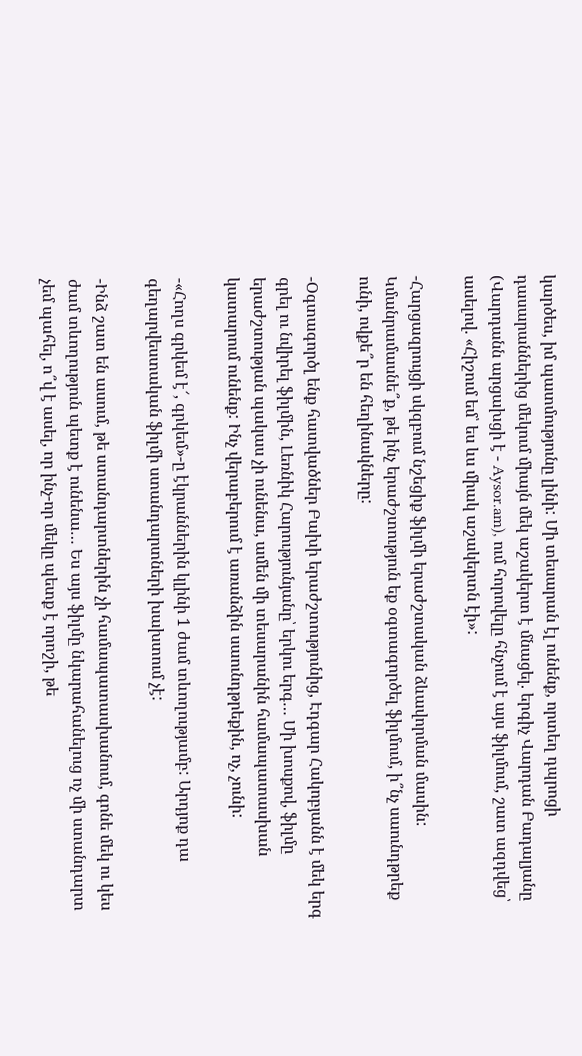կարծես, իմ պատմությունը լինի: Մի տեսարան էլ ունենք, որտեղ դպրոցի դասարաններից մեկում միայն մեկ աշակերտ է մնացել. երգիչ Վարդան Բադալյանը (Վարդանն արցախցի է - Aysor.am), ում հորովելը հնչում է այս ֆիլմում, շատ ազդվեց՝ ասելով. «Հիշում եմ՝ ես ևս միակ աշակերտն էի»:

-Հարցազրույցի սկզբում նշեցիք ֆիլմի երաժշտական ձևավորման մասին: Կմանրամասնե՞ք, թե ինչ երաժշտություն եք օգտագործել ֆիլմում, ի՞նչ սաունդթրեք ունի, ովքե՞ր են հեղինակները:

-Օգտագործլ ենք հատվածներ Բախի երաժշտությունից, Էդգար Հակոբյանն է մեկ երգ գրել ու նվիրել ֆիլմին, Լեռնիկ Հարությունյանը՝ երկու երգ… Մի խոսքով, ֆիլմը երաժշտության պակաս չի ունենա, ամեն մի տեսարանին համապատասխան կատարում ունենք: Ինչ վերաբերում է առանձին սաունդթրեքին, ոչ, չունի:

-«Հողս գրկեմ է՜, գրկեմ»-ը էկրաններին կլինի 1 ժամ տևողությամբ: Արդյոք դա գեղարվեստական ֆիլմի ստանդարտների խախտում չէ:

-Ինձ շատ են ասում, թե ստանդարտներին չի համապատասխանում, գոնե մեկ ու կես ժամ տևողություն պետք է ունենա… Ես այս ֆիլմը նկարահանելուց ոչ մի ստանդարտ չեմ պահել, ո՞վ է ասել, որ ինչ-որ մեկը պետք է որոշի, թե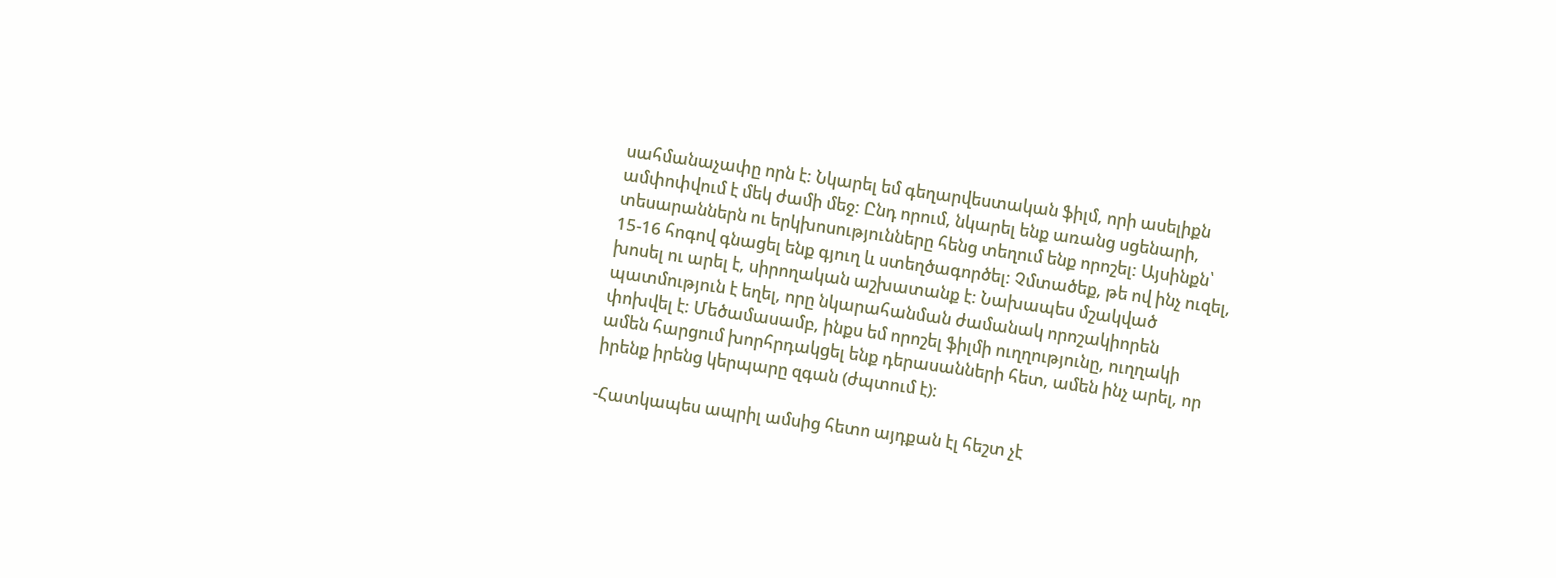սահմանաչափը որն է: Նկարել եմ գեղարվեստական ֆիլմ, որի ասելիքն ամփոփվում է մեկ ժամի մեջ: Ընդ որում, նկարել ենք առանց սցենարի, տեսարաններն ու երկխոսությունները հենց տեղում ենք որոշել: Այսինքն՝ 15-16 հոգով գնացել ենք գյուղ և ստեղծագործել: Չմտածեք, թե ով ինչ ուզել, խոսել ու արել է, սիրողական աշխատանք է: Նախապես մշակված պատմություն է եղել, որը նկարահանման ժամանակ որոշակիորեն փոխվել է: Մեծամասամբ, ինքս եմ որոշել ֆիլմի ուղղությունը, ուղղակի ամեն հարցում խորհրդակցել ենք դերասանների հետ, ամեն ինչ արել, որ իրենք իրենց կերպարը զգան (ժպտում է):

-Հատկապես ապրիլ ամսից հետո այդքան էլ հեշտ չէ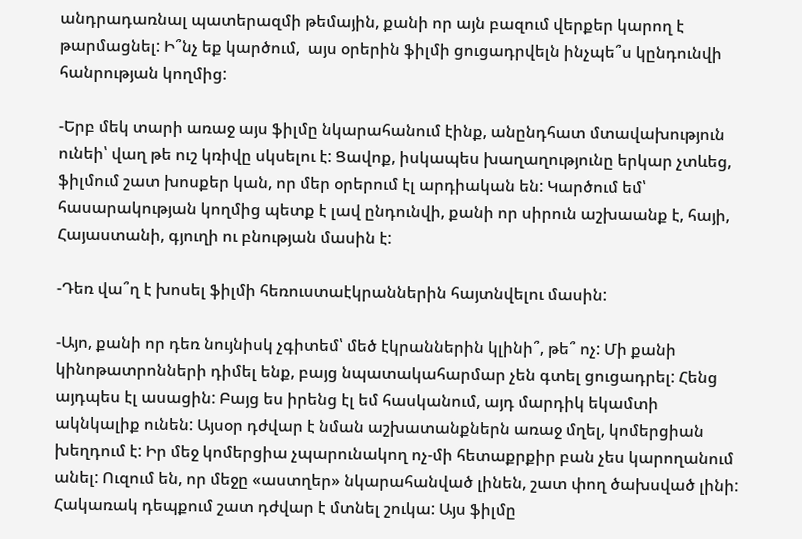անդրադառնալ պատերազմի թեմային, քանի որ այն բազում վերքեր կարող է թարմացնել: Ի՞նչ եք կարծում,  այս օրերին ֆիլմի ցուցադրվելն ինչպե՞ս կընդունվի հանրության կողմից:

-Երբ մեկ տարի առաջ այս ֆիլմը նկարահանում էինք, անընդհատ մտավախություն ունեի՝ վաղ թե ուշ կռիվը սկսելու է: Ցավոք, իսկապես խաղաղությունը երկար չտևեց, ֆիլմում շատ խոսքեր կան, որ մեր օրերում էլ արդիական են: Կարծում եմ՝ հասարակության կողմից պետք է լավ ընդունվի, քանի որ սիրուն աշխաանք է, հայի, Հայաստանի, գյուղի ու բնության մասին է:

-Դեռ վա՞ղ է խոսել ֆիլմի հեռուստաէկրաններին հայտնվելու մասին:

-Այո, քանի որ դեռ նույնիսկ չգիտեմ՝ մեծ էկրաններին կլինի՞, թե՞ ոչ: Մի քանի կինոթատրոնների դիմել ենք, բայց նպատակահարմար չեն գտել ցուցադրել: Հենց այդպես էլ ասացին: Բայց ես իրենց էլ եմ հասկանում, այդ մարդիկ եկամտի ակնկալիք ունեն: Այսօր դժվար է նման աշխատանքներն առաջ մղել, կոմերցիան խեղդում է: Իր մեջ կոմերցիա չպարունակող ոչ-մի հետաքրքիր բան չես կարողանում անել: Ուզում են, որ մեջը «աստղեր» նկարահանված լինեն, շատ փող ծախսված լինի: Հակառակ դեպքում շատ դժվար է մտնել շուկա: Այս ֆիլմը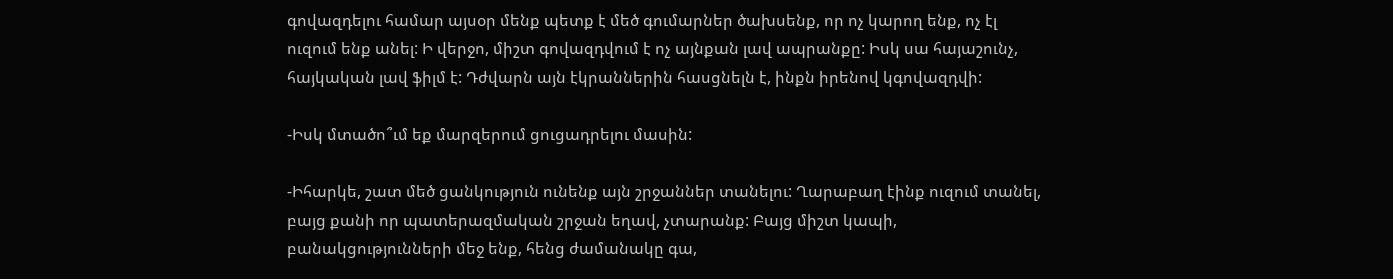գովազդելու համար այսօր մենք պետք է մեծ գումարներ ծախսենք, որ ոչ կարող ենք, ոչ էլ ուզում ենք անել: Ի վերջո, միշտ գովազդվում է ոչ այնքան լավ ապրանքը: Իսկ սա հայաշունչ, հայկական լավ ֆիլմ է: Դժվարն այն էկրաններին հասցնելն է, ինքն իրենով կգովազդվի:

-Իսկ մտածո՞ւմ եք մարզերում ցուցադրելու մասին:

-Իհարկե, շատ մեծ ցանկություն ունենք այն շրջաններ տանելու: Ղարաբաղ էինք ուզում տանել, բայց քանի որ պատերազմական շրջան եղավ, չտարանք: Բայց միշտ կապի, բանակցությունների մեջ ենք, հենց ժամանակը գա,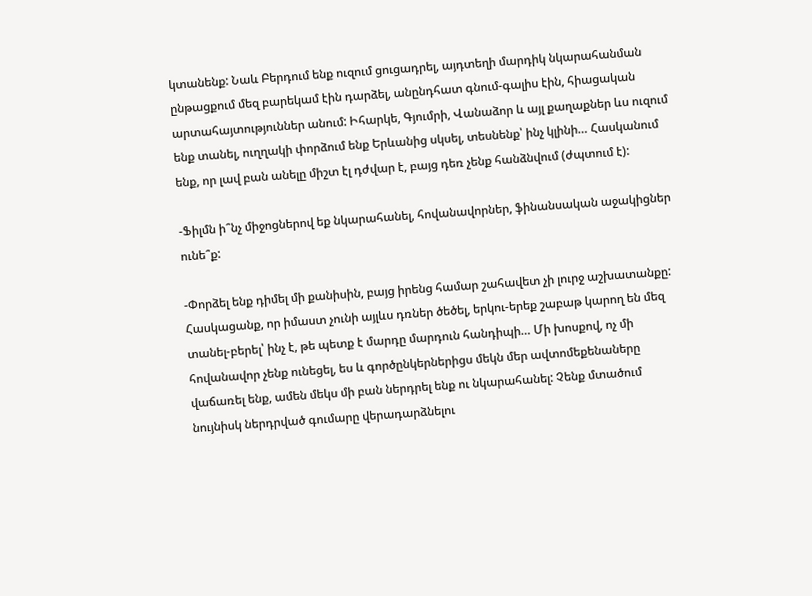կտանենք: Նաև Բերդում ենք ուզում ցուցադրել, այդտեղի մարդիկ նկարահանման ընթացքում մեզ բարեկամ էին դարձել, անընդհատ գնում-գալիս էին, հիացական արտահայտություններ անում: Իհարկե, Գյումրի, Վանաձոր և այլ քաղաքներ ևս ուզում ենք տանել, ուղղակի փորձում ենք Երևանից սկսել, տեսնենք՝ ինչ կլինի… Հասկանում ենք, որ լավ բան անելը միշտ էլ դժվար է, բայց դեռ չենք հանձնվում (ժպտում է):

-Ֆիլմն ի՞նչ միջոցներով եք նկարահանել, հովանավորներ, ֆինանսական աջակիցներ ունե՞ք:

-Փորձել ենք դիմել մի քանիսին, բայց իրենց համար շահավետ չի լուրջ աշխատանքը: Հասկացանք, որ իմաստ չունի այլևս դռներ ծեծել, երկու-երեք շաբաթ կարող են մեզ տանել-բերել՝ ինչ է, թե պետք է մարդը մարդուն հանդիպի… Մի խոսքով, ոչ մի հովանավոր չենք ունեցել, ես և գործընկերներիցս մեկն մեր ավտոմեքենաները վաճառել ենք, ամեն մեկս մի բան ներդրել ենք ու նկարահանել: Չենք մտածում նույնիսկ ներդրված գումարը վերադարձնելու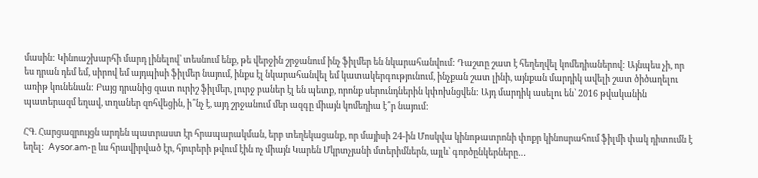մասին: Կինոաշխարհի մարդ լինելով՝ տեսնում ենք, թե վերջին շրջանում ինչ ֆիլմեր են նկարահանվում: Դաշտը շատ է հեղեղվել կոմեդիաներով: Այնպես չի, որ ես դրան դեմ եմ, սիրով եմ այդպիսի ֆիլմեր նայում, ինքս էլ նկարահանվել եմ կատակերգությունում, ինչքան շատ լինի, այնքան մարդիկ ավելի շատ ծիծաղելու առիթ կունենան: Բայց դրանից զատ ուրիշ ֆիլմեր, լուրջ բաներ էլ են պետք, որոնք սերունդներին կփոխնցվեն: Այդ մարդիկ ասելու են՝ 2016 թվականին պատերազմ եղավ, տղաներ զոհվեցին, ի՞նչ է, այդ շրջանում մեր ազգը միայն կոմեդիա է՞ր նայում:

ՀԳ. Հարցազրույցն արդեն պատրաստ էր հրապարակման, երբ տեղեկացանք, որ մայիսի 24-ին Մոսկվա կինոթատրոնի փոքր կինոսրահում ֆիլմի փակ դիտումն է եղել:  Aysor.am-ը ևս հրավիրված էր, հյուրերի թվում էին ոչ միայն Կարեն Մկրտչյանի մտերիմներն, այլև՝ գործընկերները…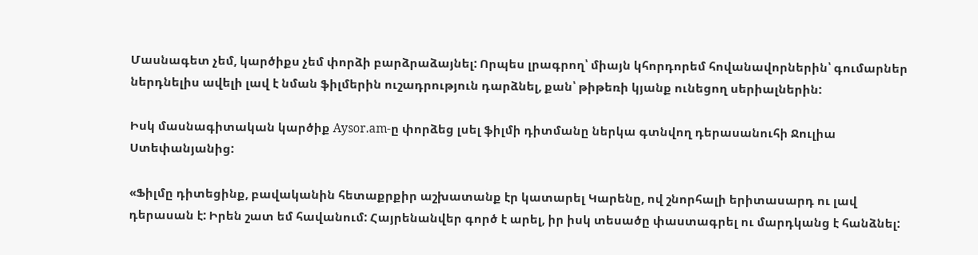Մասնագետ չեմ, կարծիքս չեմ փորձի բարձրաձայնել: Որպես լրագրող՝ միայն կհորդորեմ հովանավորներին՝ գումարներ ներդնելիս ավելի լավ է նման ֆիլմերին ուշադրություն դարձնել, քան՝ թիթեռի կյանք ունեցող սերիալներին:

Իսկ մասնագիտական կարծիք Aysor.am-ը փորձեց լսել ֆիլմի դիտմանը ներկա գտնվող դերասանուհի Ջուլիա Ստեփանյանից:

«Ֆիլմը դիտեցինք, բավականին հետաքրքիր աշխատանք էր կատարել Կարենը, ով շնորհալի երիտասարդ ու լավ դերասան է: Իրեն շատ եմ հավանում: Հայրենանվեր գործ է արել, իր իսկ տեսածը փաստագրել ու մարդկանց է հանձնել: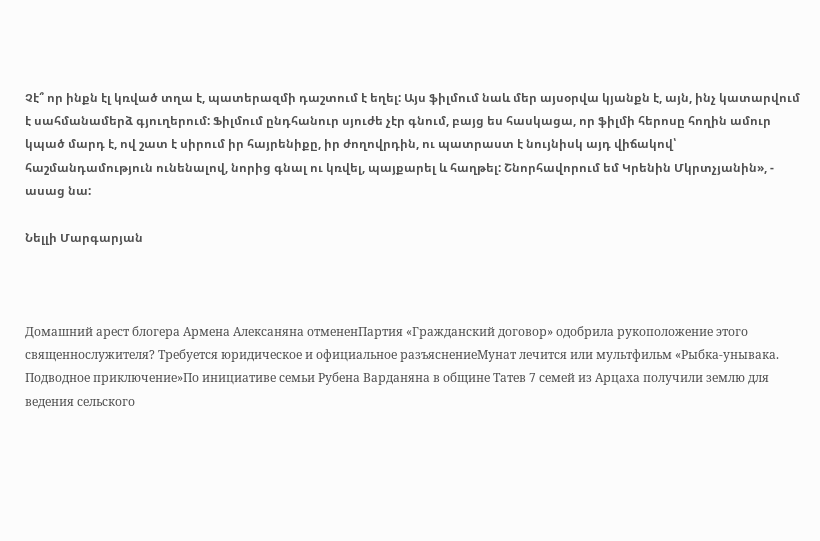Չէ՞ որ ինքն էլ կռված տղա է, պատերազմի դաշտում է եղել: Այս ֆիլմում նաև մեր այսօրվա կյանքն է, այն, ինչ կատարվում է սահմանամերձ գյուղերում: Ֆիլմում ընդհանուր սյուժե չէր գնում, բայց ես հասկացա, որ ֆիլմի հերոսը հողին ամուր կպած մարդ է, ով շատ է սիրում իր հայրենիքը, իր ժողովրդին, ու պատրաստ է նույնիսկ այդ վիճակով՝ հաշմանդամություն ունենալով, նորից գնալ ու կռվել, պայքարել և հաղթել: Շնորհավորում եմ Կրենին Մկրտչյանին», - ասաց նա:

Նելլի Մարգարյան



Домашний арест блогера Армена Алексаняна отмененПартия «Гражданский договор» одобрила рукоположение этого священнослужителя? Требуется юридическое и официальное разъяснениеМунат лечится или мультфильм «Рыбка-унывака. Подводное приключение»По инициативе семьи Рубена Варданяна в общине Татев 7 семей из Арцаха получили землю для ведения сельского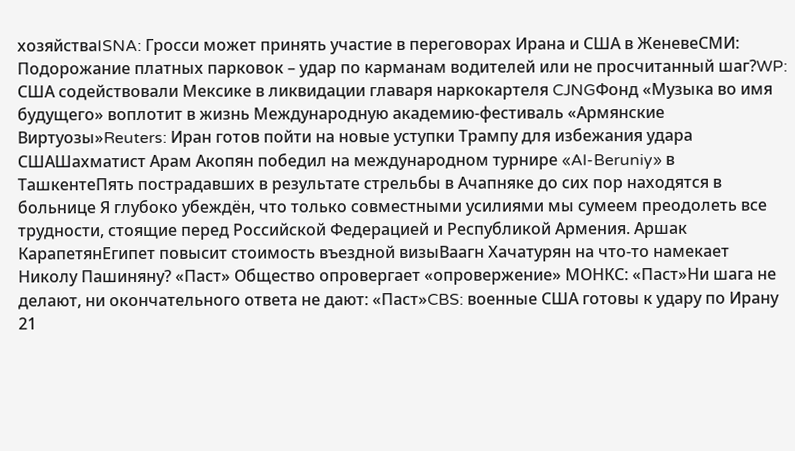хозяйстваISNA: Гросси может принять участие в переговорах Ирана и США в ЖеневеСМИ: Подорожание платных парковок – удар по карманам водителей или не просчитанный шаг?WP: США содействовали Мексике в ликвидации главаря наркокартеля CJNGФонд «Музыка во имя будущего» воплотит в жизнь Международную академию-фестиваль «Армянские Виртуозы»Reuters: Иран готов пойти на новые уступки Трампу для избежания удара СШАШахматист Арам Акопян победил на международном турнире «Al-Beruniy» в ТашкентеПять пострадавших в результате стрельбы в Ачапняке до сих пор находятся в больнице Я глубоко убеждён, что только совместными усилиями мы сумеем преодолеть все трудности, стоящие перед Российской Федерацией и Республикой Армения. Аршак КарапетянЕгипет повысит стоимость въездной визыВаагн Хачатурян на что-то намекает Николу Пашиняну? «Паст» Общество опровергает «опровержение» МОНКС: «Паст»Ни шага не делают, ни окончательного ответа не дают: «Паст»CBS: военные США готовы к удару по Ирану 21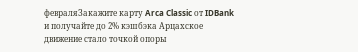февраляЗакажите карту Arca Classic от IDBank и получайте до 2% кэшбэкa Арцахское движение стало точкой опоры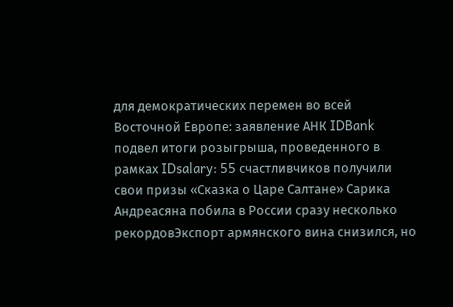для демократических перемен во всей Восточной Европе: заявление АНК IDBank подвел итоги розыгрыша, проведенного в рамках IDsalary: 55 счастливчиков получили свои призы «Сказка о Царе Салтане» Сарика Андреасяна побила в России сразу несколько рекордовЭкспорт армянского вина снизился, но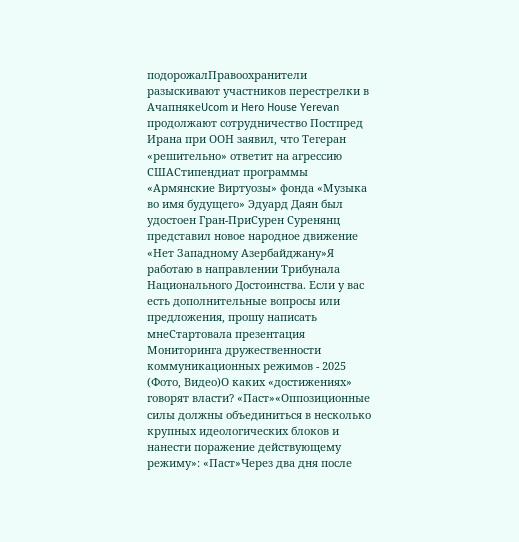подорожалПравоохранители разыскивают участников перестрелки в АчапнякеUcom и Hero House Yerevan продолжают сотрудничество Постпред Ирана при ООН заявил, что Тегеран «решительно» ответит на агрессию СШАСтипендиат программы «Армянские Виртуозы» фонда «Музыка во имя будущего» Эдуард Даян был удостоен Гран-ПриСурен Суренянц представил новое народное движение «Нет Западному Азербайджану»Я работаю в направлении Трибунала Национального Достоинства. Если у вас есть дополнительные вопросы или предложения, прошу написать мнеСтартовала презентация Мониторинга дружественности коммуникационных режимов - 2025 (Фото, Видео)О каких «достижениях» говорят власти? «Паст»«Оппозиционные силы должны объединиться в несколько крупных идеологических блоков и нанести поражение действующему режиму»: «Паст»Через два дня после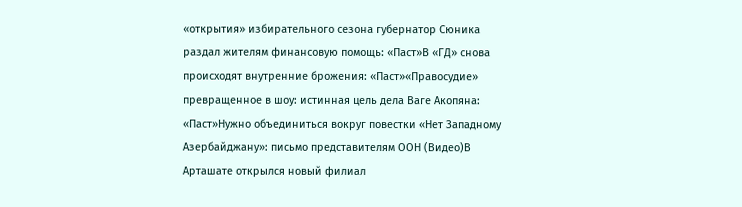«открытия» избирательного сезона губернатор Сюника раздал жителям финансовую помощь: «Паст»В «ГД» снова происходят внутренние брожения: «Паст»«Правосудие» превращенное в шоу: истинная цель дела Ваге Акопяна: «Паст»Нужно объединиться вокруг повестки «Нет Западному Азербайджану»: письмо представителям ООН (Видео)В Арташате открылся новый филиал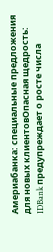Америабанка: специальные предложения для новых клиентовОпасная щедрость: IDBank предупреждает о росте числа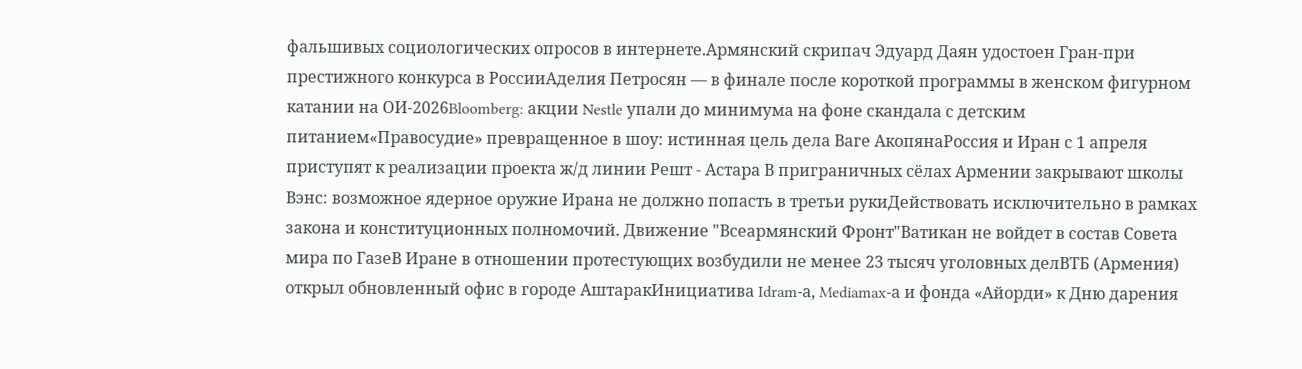фальшивых социологических опросов в интернете.Армянский скрипач Эдуард Даян удостоен Гран-при престижного конкурса в РоссииАделия Петросян — в финале после короткой программы в женском фигурном катании на ОИ-2026Bloomberg: акции Nestle упали до минимума на фоне скандала с детским питанием«Правосудие» превращенное в шоу: истинная цель дела Ваге АкопянаРоссия и Иран с 1 апреля приступят к реализации проекта ж/д линии Решт - Астара В приграничных сёлах Армении закрывают школы Вэнс: возможное ядерное оружие Ирана не должно попасть в третьи рукиДействовать исключительно в рамках закона и конституционных полномочий. Движение "Всеармянский Фронт"Ватикан не войдет в состав Совета мира по ГазеВ Иране в отношении протестующих возбудили не менее 23 тысяч уголовных делВТБ (Армения) открыл обновленный офис в городе АштаракИнициатива Idram-а, Mediamax-а и фонда «Айорди» к Дню дарения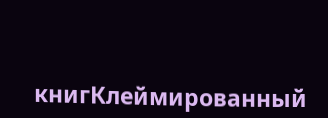книгКлеймированный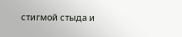стигмой стыда и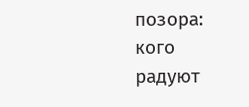позора: кого радуют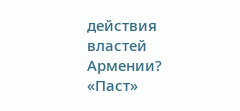действия властей Армении? «Паст»